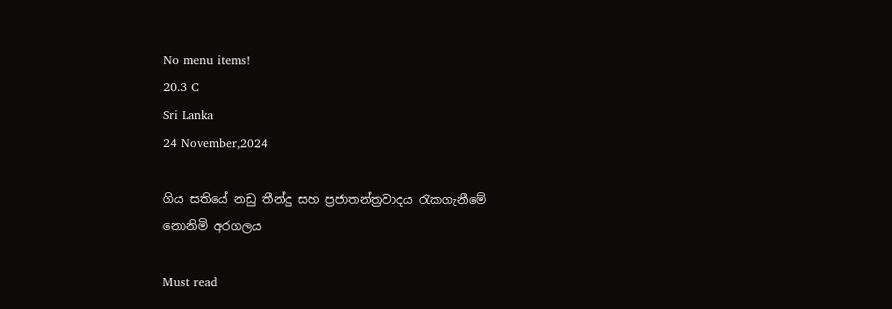No menu items!
20.3 C
Sri Lanka
24 November,2024

ගිය සතියේ නඩු තීන්දු සහ ප්‍රජාතන්ත්‍රවාදය රැකගැනීමේ නොනිමි අරගලය

Must read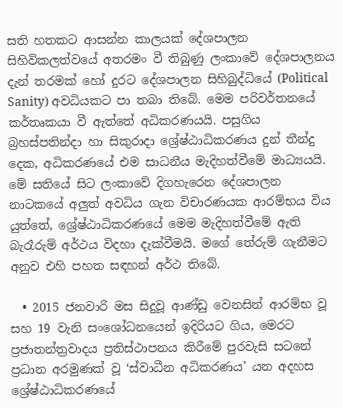සති හතකට ආසන්න කාලයක් දේශපාලන සිහිවිකලත්වයේ අතරමං වී තිබුණු ලංකාවේ දේශපාලනය දැන් තරමක් හෝ දුරට දේශපාලන සිහිබුද්ධියේ (Political Sanity) අවධියකට පා තබා තිබේ. මෙම පරිවර්තනයේ කර්තෘකයා වී ඇත්තේ අධිකරණයයි. පසුගිය බ්‍රහස්පතින්දා හා සිකුරාදා ශ්‍රේෂ්ඨාධිකරණය දුන් තීන්දු දෙක, අධිකරණයේ එම සාධනීය මැදිහත්වීමේ මාධ්‍යයයි.
මේ සතියේ සිට ලංකාවේ දිගහැරෙන දේශපාලන නාටකයේ අලුත් අවධිය ගැන විචාරණයක ආරම්භය විය යුත්තේ, ශ්‍රේෂ්ඨාධිකරණයේ මෙම මැදිහත්වීමේ ඇති බැරෑරුම් අර්ථය විදහා දැක්වීමයි. මගේ තේරුම් ගැනීමට අනුව එහි පහත සඳහන් අර්ථ තිබේ.

  • 2015 ජනවාරි මස සිදුවූ ආණ්ඩු වෙනසින් ආරම්භ වූ සහ 19 වැනි සංශෝධනයෙන් ඉදිරියට ගිය, මෙරට ප්‍රජාතන්ත්‍රවාදය ප්‍රතිස්ථාපනය කිරීමේ පුරවැසි සටනේ ප්‍රධාන අරමුණක් වූ ‘ස්වාධීන අධිකරණය’ යන අදහස ශ්‍රේෂ්ඨාධිකරණයේ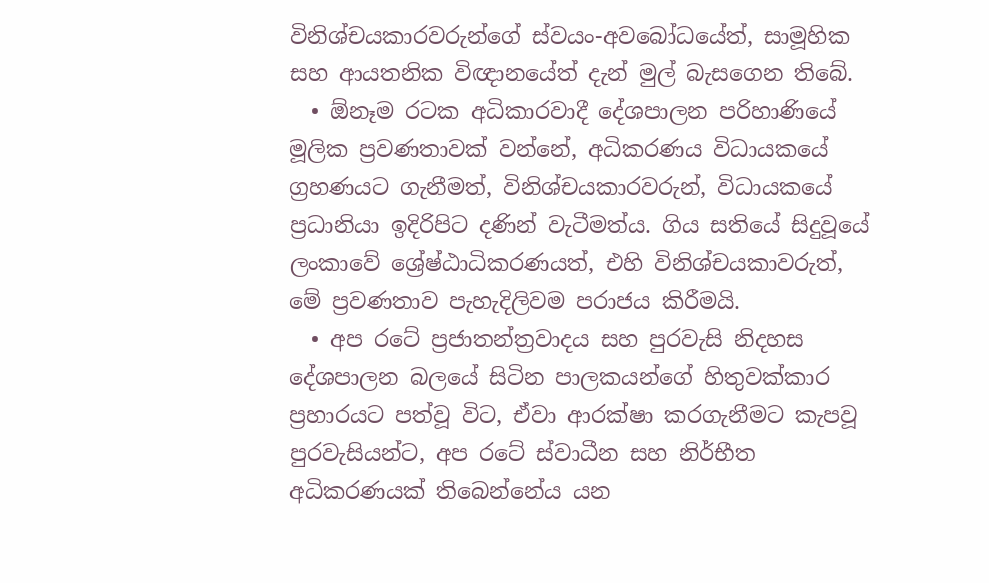විනිශ්චයකාරවරුන්ගේ ස්වයං-අවබෝධයේත්, සාමූහික සහ ආයතනික විඥානයේත් දැන් මුල් බැසගෙන තිබේ.
  • ඕනෑම රටක අධිකාරවාදී දේශපාලන පරිහාණියේ මූලික ප්‍රවණතාවක් වන්නේ, අධිකරණය විධායකයේ ග්‍රහණයට ගැනීමත්, විනිශ්චයකාරවරුන්, විධායකයේ ප්‍රධානියා ඉදිරිපිට දණින් වැටීමත්ය. ගිය සතියේ සිදුවූයේ ලංකාවේ ශ්‍රේෂ්ඨාධිකරණයත්, එහි විනිශ්චයකාවරුත්, මේ ප්‍රවණතාව පැහැදිලිවම පරාජය කිරීමයි.
  • අප රටේ ප්‍රජාතන්ත්‍රවාදය සහ පුරවැසි නිදහස දේශපාලන බලයේ සිටින පාලකයන්ගේ හිතුවක්කාර ප්‍රහාරයට පත්වූ විට, ඒවා ආරක්ෂා කරගැනීමට කැපවූ පුරවැසියන්ට, අප රටේ ස්වාධීන සහ නිර්භීත අධිකරණයක් තිබෙන්නේය යන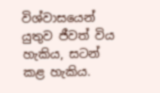විශ්වාසයෙන් යුතුව ජීවත් විය හැකිය, සටන් කළ හැකිය.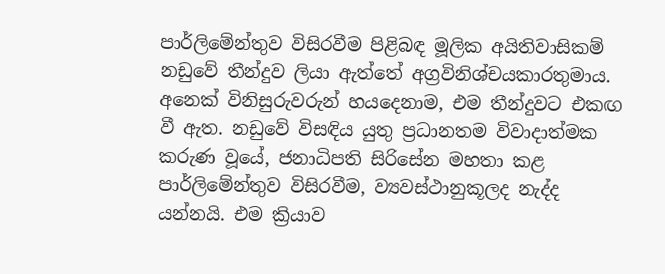පාර්ලිමේන්තුව විසිරවීම පිළිබඳ මූලික අයිතිවාසිකම් නඩුවේ තීන්දුව ලියා ඇත්තේ අග්‍රවිනිශ්චයකාරතුමාය. අනෙක් විනිසුරුවරුන් හයදෙනාම, එම තීන්දුවට එකඟ වී ඇත. නඩුවේ විසඳිය යුතු ප්‍රධානතම විවාදාත්මක කරුණ වූයේ, ජනාධිපති සිරිසේන මහතා කළ පාර්ලිමේන්තුව විසිරවීම, ව්‍යවස්ථානුකූලද නැද්ද යන්නයි. එම ක්‍රියාව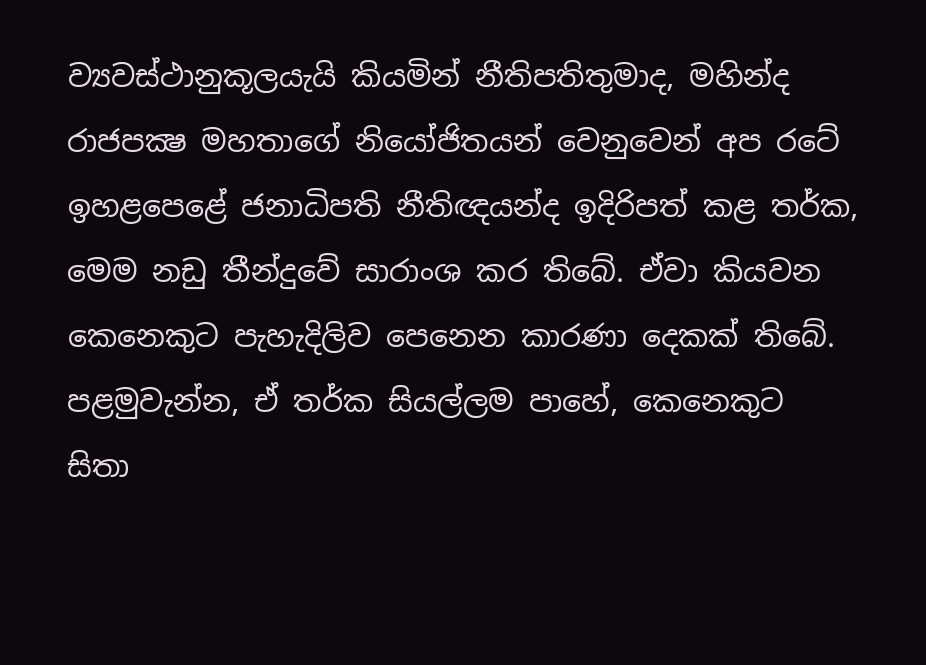ව්‍යවස්ථානුකූලයැයි කියමින් නීතිපතිතුමාද, මහින්ද රාජපක්‍ෂ මහතාගේ නියෝජිතයන් වෙනුවෙන් අප රටේ ඉහළපෙළේ ජනාධිපති නීතිඥයන්ද ඉදිරිපත් කළ තර්ක, මෙම නඩු තීන්දුවේ සාරාංශ කර තිබේ. ඒවා කියවන කෙනෙකුට පැහැදිලිව පෙනෙන කාරණා දෙකක් තිබේ. පළමුවැන්න, ඒ තර්ක සියල්ලම පාහේ, කෙනෙකුට සිතා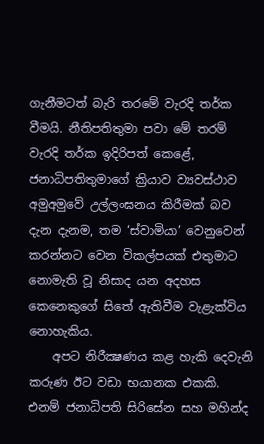ගැනීමටත් බැරි තරමේ වැරදි තර්ක වීමයි. නීතිපතිතුමා පවා මේ තරම් වැරදි තර්ක ඉදිරිපත් කෙළේ, ජනාධිපතිතුමාගේ ක්‍රියාව ව්‍යවස්ථාව අමුඅමුවේ උල්ලංඝනය කිරීමක් බව දැන දැනම, තම ‘ස්වාමියා’ වෙනුවෙන් කරන්නට වෙන විකල්පයක් එතුමාට නොමැති වූ නිසාද යන අදහස කෙනෙකුගේ සිතේ ඇතිවීම වැළැක්විය නොහැකිය.
    අපට නිරීක්‍ෂණය කළ හැකි දෙවැනි කරුණ ඊට වඩා භයානක එකකි. එනම් ජනාධිපති සිරිසේන සහ මහින්ද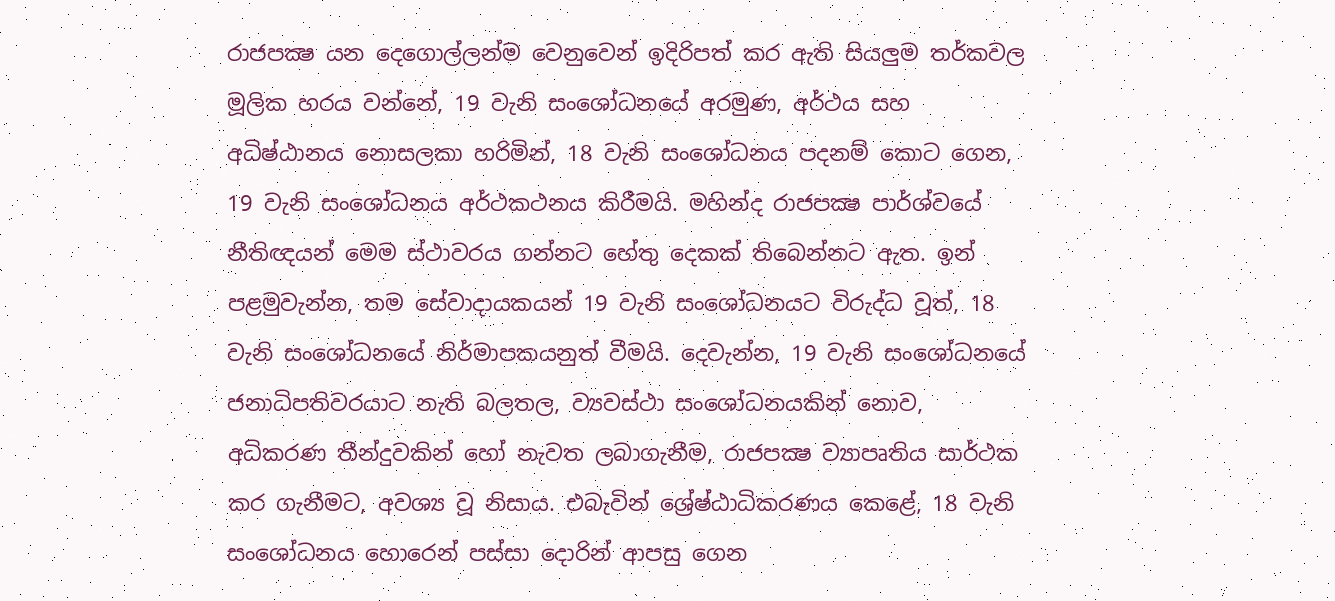රාජපක්‍ෂ යන දෙගොල්ලන්ම වෙනුවෙන් ඉදිරිපත් කර ඇති සියලුම තර්කවල මූලික හරය වන්නේ, 19 වැනි සංශෝධනයේ අරමුණ, අර්ථය සහ අධිෂ්ඨානය නොසලකා හරිමින්, 18 වැනි සංශෝධනය පදනම් කොට ගෙන, 19 වැනි සංශෝධනය අර්ථකථනය කිරීමයි. මහින්ද රාජපක්‍ෂ පාර්ශ්වයේ නීතිඥයන් මෙම ස්ථාවරය ගන්නට හේතු දෙකක් තිබෙන්නට ඇත. ඉන් පළමුවැන්න, තම සේවාදායකයන් 19 වැනි සංශෝධනයට විරුද්ධ වූත්, 18 වැනි සංශෝධනයේ නිර්මාපකයනුත් වීමයි. දෙවැන්න, 19 වැනි සංශෝධනයේ ජනාධිපතිවරයාට නැති බලතල, ව්‍යවස්ථා සංශෝධනයකින් නොව, අධිකරණ තීන්දුවකින් හෝ නැවත ලබාගැනීම, රාජපක්‍ෂ ව්‍යාපෘතිය සාර්ථක කර ගැනීමට, අවශ්‍ය වූ නිසාය. එබැවින් ශ්‍රේෂ්ඨාධිකරණය කෙළේ, 18 වැනි සංශෝධනය හොරෙන් පස්සා දොරින් ආපසු ගෙන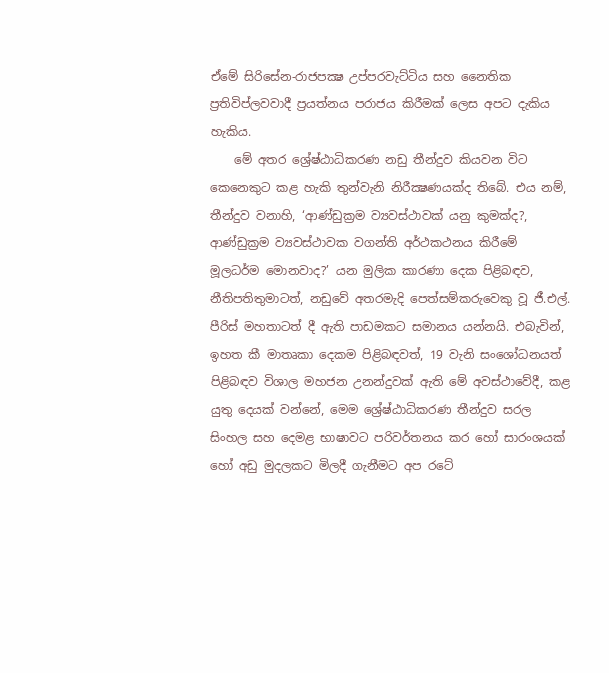ඒමේ සිරිසේන-රාජපක්‍ෂ උප්පරවැට්ටිය සහ නෛතික ප්‍රතිවිප්ලවවාදී ප්‍රයත්නය පරාජය කිරීමක් ලෙස අපට දැකිය හැකිය.
    මේ අතර ශ්‍රේෂ්ඨාධිකරණ නඩු තීන්දුව කියවන විට කෙනෙකුට කළ හැකි තුන්වැනි නිරීක්‍ෂණයක්ද තිබේ. එය නම්, තීන්දුව වනාහි, ‘ආණ්ඩුක්‍රම ව්‍යවස්ථාවක් යනු කුමක්ද?, ආණ්ඩුක්‍රම ව්‍යවස්ථාවක වගන්ති අර්ථකථනය කිරීමේ මූලධර්ම මොනවාද?’ යන මුලික කාරණා දෙක පිළිබඳව, නීතිපතිතුමාටත්, නඩුවේ අතරමැදි පෙත්සම්කරුවෙකු වූ ජී.එල්. පීරිස් මහතාටත් දී ඇති පාඩමකට සමානය යන්නයි. එබැවින්, ඉහත කී මාතෘකා දෙකම පිළිබඳවත්, 19 වැනි සංශෝධනයත් පිළිබඳව විශාල මහජන උනන්දුවක් ඇති මේ අවස්ථාවේදී, කළ යුතු දෙයක් වන්නේ, මෙම ශ්‍රේෂ්ඨාධිකරණ තීන්දුව සරල සිංහල සහ දෙමළ භාෂාවට පරිවර්තනය කර හෝ සාරංශයක් හෝ අඩු මුදලකට මිලදී ගැනීමට අප රටේ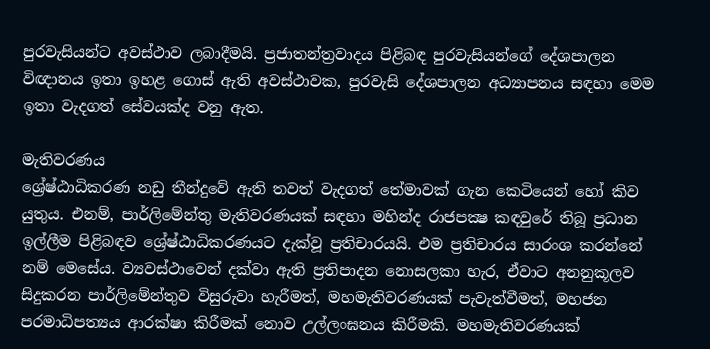පුරවැසියන්ට අවස්ථාව ලබාදීමයි. ප්‍රජාතන්ත්‍රවාදය පිළිබඳ පුරවැසියන්ගේ දේශපාලන විඥානය ඉතා ඉහළ ගොස් ඇති අවස්ථාවක, පුරවැසි දේශපාලන අධ්‍යාපනය සඳහා මෙම ඉතා වැදගත් සේවයක්ද වනු ඇත.

මැතිවරණය
ශ්‍රේෂ්ඨාධිකරණ නඩු තීන්දුවේ ඇති තවත් වැදගත් තේමාවක් ගැන කෙටියෙන් හෝ කිව යුතුය. එනම්, පාර්ලිමේන්තු මැතිවරණයක් සඳහා මහින්ද රාජපක්‍ෂ කඳවුරේ තිබූ ප්‍රධාන ඉල්ලීම පිළිබඳව ශ්‍රේෂ්ඨාධිකරණයට දැක්වූ ප්‍රතිචාරයයි. එම ප්‍රතිචාරය සාරංශ කරන්නේ නම් මෙසේය. ව්‍යවස්ථාවෙන් දක්වා ඇති ප්‍රතිපාදන නොසලකා හැර, ඒවාට අනනුකූලව සිදුකරන පාර්ලිමේන්තුව විසුරුවා හැරීමත්, මහමැතිවරණයක් පැවැත්වීමත්, මහජන පරමාධිපත්‍යය ආරක්ෂා කිරීමක් නොව උල්ලංඝනය කිරීමකි. මහමැතිවරණයක්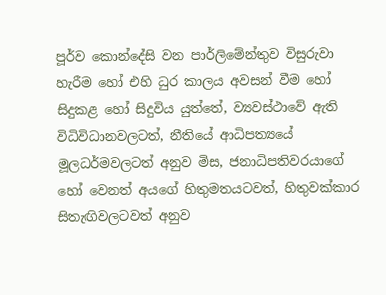පූර්ව කොන්දේසි වන පාර්ලිමේන්තුව විසුරුවා හැරීම හෝ එහි ධුර කාලය අවසන් වීම හෝ සිදුකළ හෝ සිදුවිය යුත්තේ, ව්‍යවස්ථාවේ ඇති විධිවිධානවලටත්, නීතියේ ආධිපත්‍යයේ මූලධර්මවලටත් අනුව මිස, ජනාධිපතිවරයාගේ හෝ වෙනත් අයගේ හිතුමතයටවත්, හිතුවක්කාර සිතැඟිවලටවත් අනුව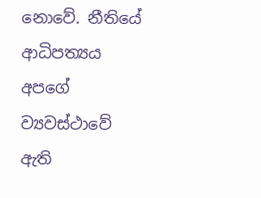නොවේ. නීතියේ ආධිපත්‍යය අපගේ ව්‍යවස්ථාවේ ඇති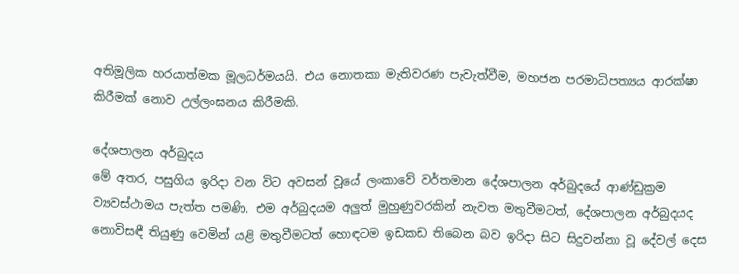අතිමූලික හරයාත්මක මූලධර්මයයි. එය නොතකා මැතිවරණ පැවැත්වීම, මහජන පරමාධිපත්‍යය ආරක්ෂා කිරීමක් නොව උල්ලංඝනය කිරීමකි.

දේශපාලන අර්බුදය
මේ අතර, පසුගිය ඉරිදා වන විට අවසන් වූයේ ලංකාවේ වර්තමාන දේශපාලන අර්බුදයේ ආණ්ඩුක්‍රම ව්‍යවස්ථාමය පැත්ත පමණි. එම අර්බුදයම අලුත් මුහුණුවරකින් නැවත මතුවීමටත්, දේශපාලන අර්බුදයද නොවිසඳී තියුණු වෙමින් යළි මතුවීමටත් හොඳටම ඉඩකඩ තිබෙන බව ඉරිදා සිට සිදුවන්නා වූ දේවල් දෙස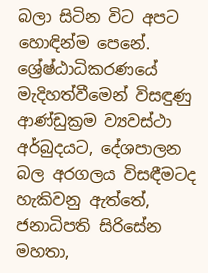බලා සිටින විට අපට හොඳින්ම පෙනේ. ශ්‍රේෂ්ඨාධිකරණයේ මැදිහත්වීමෙන් විසඳුණු ආණ්ඩුක්‍රම ව්‍යවස්ථා අර්බුදයට, දේශපාලන බල අරගලය විසඳීමටද හැකිවනු ඇත්තේ, ජනාධිපති සිරිසේන මහතා,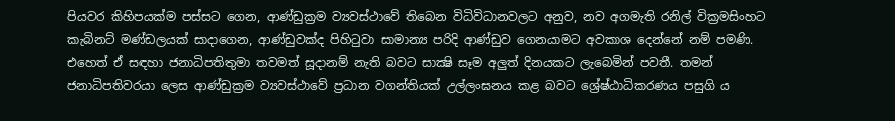පියවර කිහිපයක්ම පස්සට ගෙන, ආණ්ඩුක්‍රම ව්‍යවස්ථාවේ තිබෙන විධිවිධානවලට අනුව, නව අගමැති රනිල් වික්‍රමසිංහට කැබිනට් මණ්ඩලයක් සාදාගෙන, ආණ්ඩුවක්ද පිහිටුවා සාමාන්‍ය පරිදි ආණ්ඩුව ගෙනයාමට අවකාශ දෙන්නේ නම් පමණි.
එහෙත් ඒ සඳහා ජනාධිපතිතුමා තවමත් සූදානම් නැති බවට සාක්‍ෂි සෑම අලුත් දිනයකට ලැබෙමින් පවතී. තමන් ජනාධිපතිවරයා ලෙස ආණ්ඩුක්‍රම ව්‍යවස්ථාවේ ප්‍රධාන වගන්තියක් උල්ලංඝනය කළ බවට ශ්‍රේෂ්ඨාධිකරණය පසුගි ය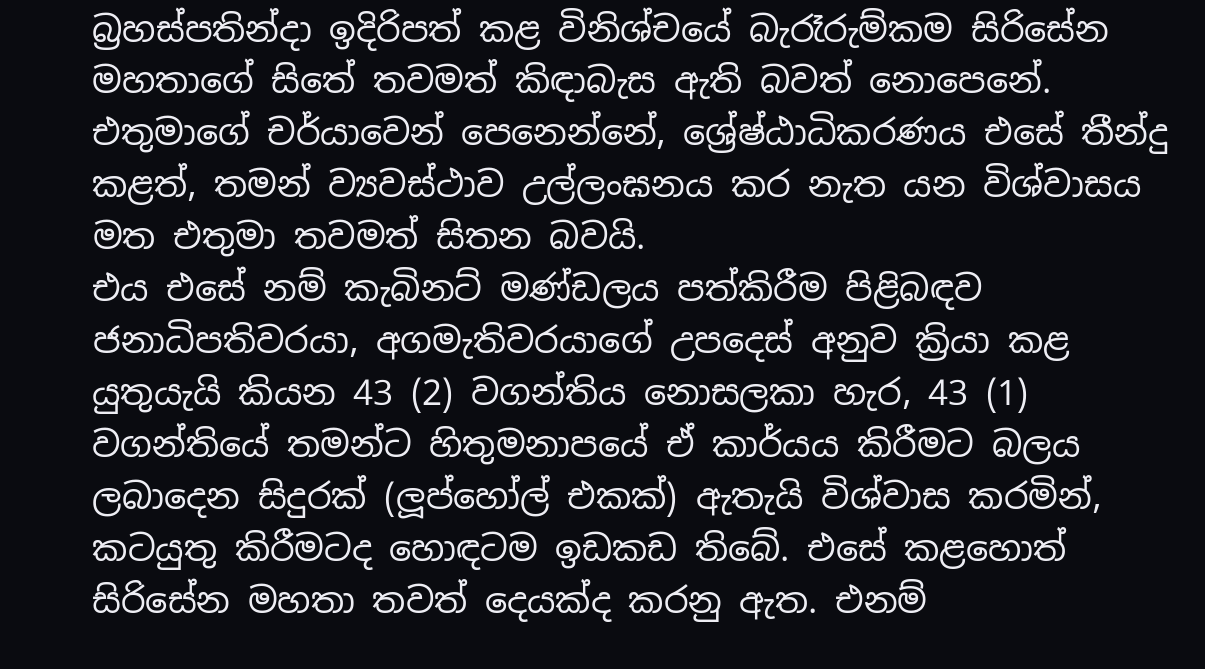බ්‍රහස්පතින්දා ඉදිරිපත් කළ විනිශ්චයේ බැරෑරුම්කම සිරිසේන මහතාගේ සිතේ තවමත් කිඳාබැස ඇති බවත් නොපෙනේ. එතුමාගේ චර්යාවෙන් පෙනෙන්නේ, ශ්‍රේෂ්ඨාධිකරණය එසේ තීන්දු කළත්, තමන් ව්‍යවස්ථාව උල්ලංඝනය කර නැත යන විශ්වාසය මත එතුමා තවමත් සිතන බවයි.
එය එසේ නම් කැබිනට් මණ්ඩලය පත්කිරීම පිළිබඳව ජනාධිපතිවරයා, අගමැතිවරයාගේ උපදෙස් අනුව ක්‍රියා කළ යුතුයැයි කියන 43 (2) වගන්තිය නොසලකා හැර, 43 (1) වගන්තියේ තමන්ට හිතුමනාපයේ ඒ කාර්යය කිරීමට බලය ලබාදෙන සිදුරක් (ලූප්හෝල් එකක්) ඇතැයි විශ්වාස කරමින්, කටයුතු කිරීමටද හොඳටම ඉඩකඩ තිබේ. එසේ කළහොත් සිරිසේන මහතා තවත් දෙයක්ද කරනු ඇත. එනම්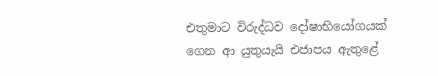එතුමාට විරුද්ධව දෝෂාභියෝගයක් ගෙන ආ යුතුයැයි එජාපය ඇතුළේ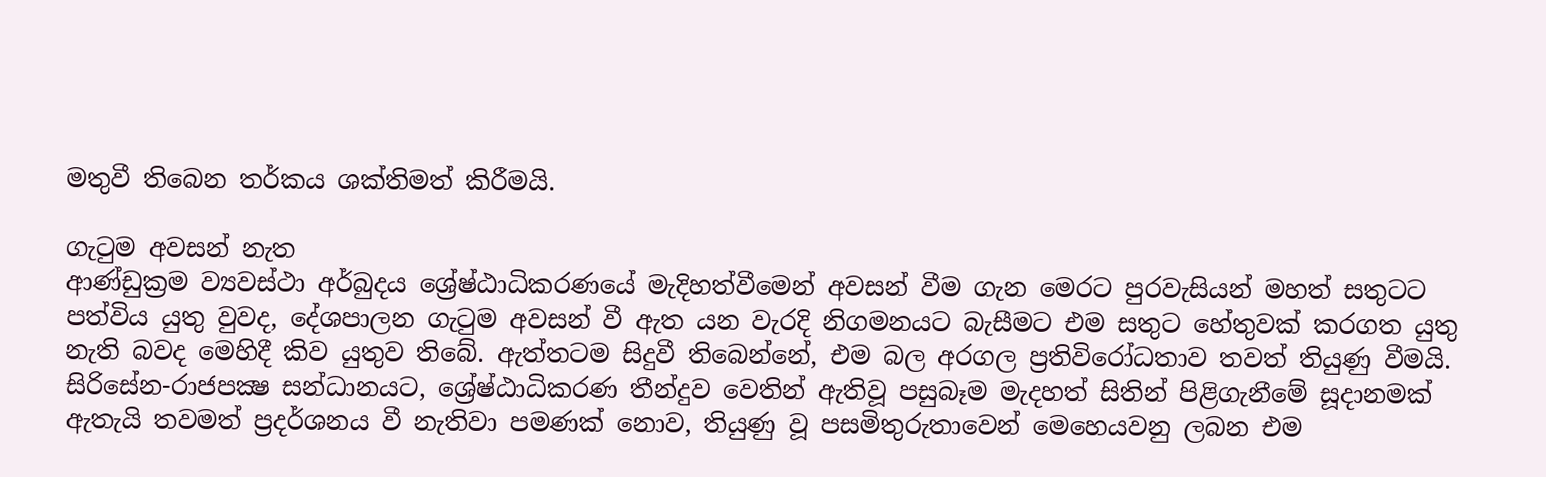මතුවී තිබෙන තර්කය ශක්තිමත් කිරීමයි.

ගැටුම අවසන් නැත
ආණ්ඩුක්‍රම ව්‍යවස්ථා අර්බුදය ශ්‍රේෂ්ඨාධිකරණයේ මැදිහත්වීමෙන් අවසන් වීම ගැන මෙරට පුරවැසියන් මහත් සතුටට පත්විය යුතු වුවද, දේශපාලන ගැටුම අවසන් වී ඇත යන වැරදි නිගමනයට බැසීමට එම සතුට හේතුවක් කරගත යුතු නැති බවද මෙහිදී කිව යුතුව තිබේ. ඇත්තටම සිදුවී තිබෙන්නේ, එම බල අරගල ප්‍රතිවිරෝධතාව තවත් තියුණු වීමයි. සිරිසේන-රාජපක්‍ෂ සන්ධානයට, ශ්‍රේෂ්ඨාධිකරණ තීන්දුව වෙතින් ඇතිවූ පසුබෑම මැදහත් සිතින් පිළිගැනීමේ සූදානමක් ඇතැයි තවමත් ප්‍රදර්ශනය වී නැතිවා පමණක් නොව, තියුණු වූ පසමිතුරුතාවෙන් මෙහෙයවනු ලබන එම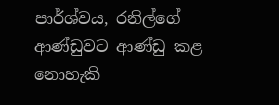පාර්ශ්වය, රනිල්ගේ ආණ්ඩුවට ආණ්ඩු කළ නොහැකි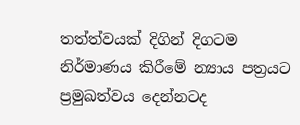තත්ත්වයක් දිගින් දිගටම නිර්මාණය කිරීමේ න්‍යාය පත්‍රයට ප්‍රමුඛත්වය දෙන්නටද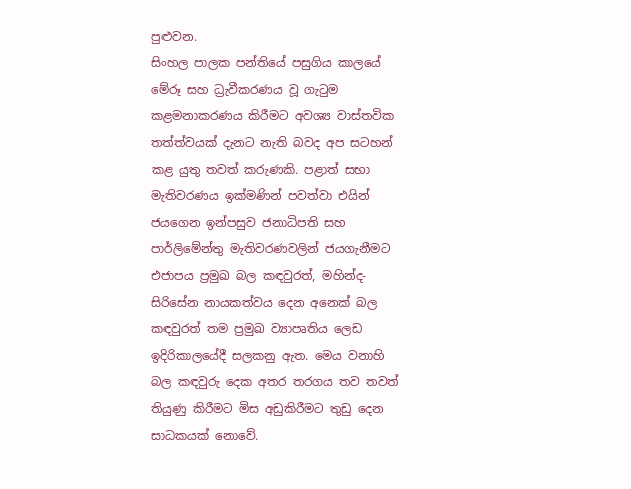පුළුවන.
සිංහල පාලක පන්තියේ පසුගිය කාලයේ මේරූ සහ ධ්‍රැවීකරණය වූ ගැටුම කළමනාකරණය කිරීමට අවශ්‍ය වාස්තවික තත්ත්වයක් දැනට නැති බවද අප සටහන් කළ යුතු තවත් කරුණකි. පළාත් සභා මැතිවරණය ඉක්මණින් පවත්වා එයින් ජයගෙන ඉන්පසුව ජනාධිපති සහ පාර්ලිමේන්තු මැතිවරණවලින් ජයගැනීමට එජාපය ප්‍රමුඛ බල කඳවුරත්, මහින්ද-සිරිසේන නායකත්වය දෙන අනෙක් බල කඳවුරත් තම ප්‍රමුඛ ව්‍යාපෘතිය ලෙඩ ඉදිරිකාලයේදී සලකනු ඇත. මෙය වනාහි බල කඳවුරු දෙක අතර තරගය තව තවත් තියුණු කිරීමට මිස අඩුකිරීමට තුඩු දෙන සාධකයක් නොවේ.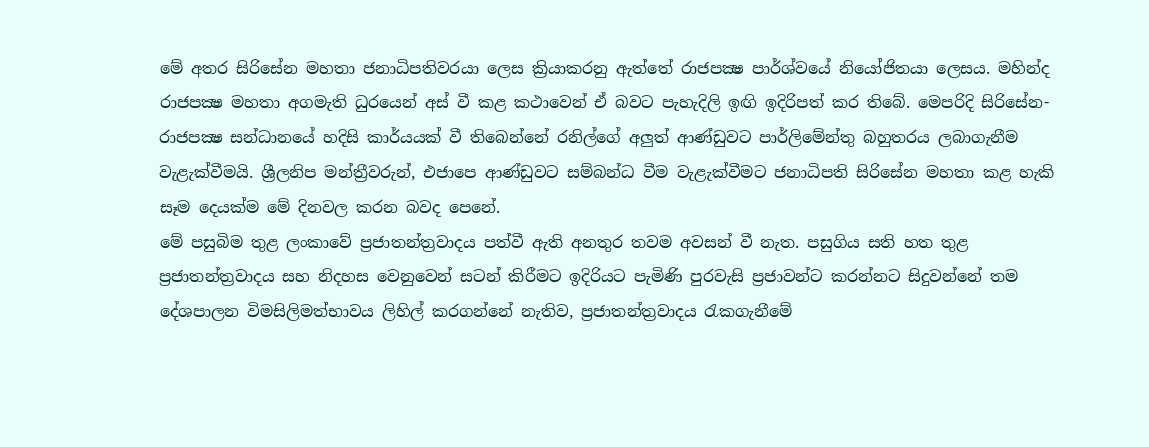මේ අතර සිරිසේන මහතා ජනාධිපතිවරයා ලෙස ක්‍රියාකරනු ඇත්තේ රාජපක්‍ෂ පාර්ශ්වයේ නියෝජිතයා ලෙසය. මහින්ද රාජපක්‍ෂ මහතා අගමැති ධුරයෙන් අස් වී කළ කථාවෙන් ඒ බවට පැහැදිලි ඉඟි ඉදිරිපත් කර තිබේ. මෙපරිදි සිරිසේන-රාජපක්‍ෂ සන්ධානයේ හදිසි කාර්යයක් වී තිබෙන්නේ රනිල්ගේ අලුත් ආණ්ඩුවට පාර්ලිමේන්තු බහුතරය ලබාගැනීම වැළැක්වීමයි. ශ්‍රීලනිප මන්ත්‍රීවරුන්, එජාපෙ ආණ්ඩුවට සම්බන්ධ වීම වැළැක්වීමට ජනාධිපති සිරිසේන මහතා කළ හැකි සෑම දෙයක්ම මේ දිනවල කරන බවද පෙනේ.
මේ පසුබිම තුළ ලංකාවේ ප්‍රජාතන්ත්‍රවාදය පත්වී ඇති අනතුර තවම අවසන් වී නැත. පසුගිය සති හත තුළ ප්‍රජාතන්ත්‍රවාදය සහ නිදහස වෙනුවෙන් සටන් කිරීමට ඉදිරියට පැමිණි පුරවැසි ප්‍රජාවන්ට කරන්නට සිදුවන්නේ තම දේශපාලන විමසිලිමත්භාවය ලිහිල් කරගන්නේ නැතිව, ප්‍රජාතන්ත්‍රවාදය රැකගැනීමේ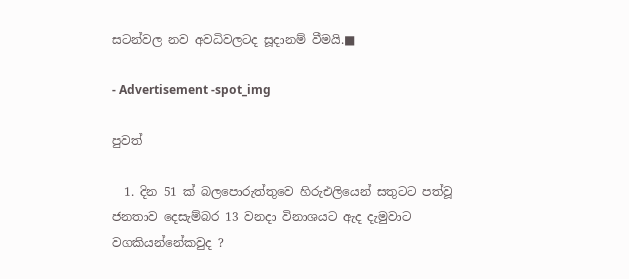සටන්වල නව අවධිවලටද සූදානම් වීමයි.■

- Advertisement -spot_img

පුවත්

  1. දින 51 ක් බලපොරුත්තුවෙ හිරුඑලියෙන් සතුටට පත්වූ ජනතාව දෙසැම්බර 13 වනදා විනාශයට ඇද දැමුවාට වගකියන්නේකවුද ?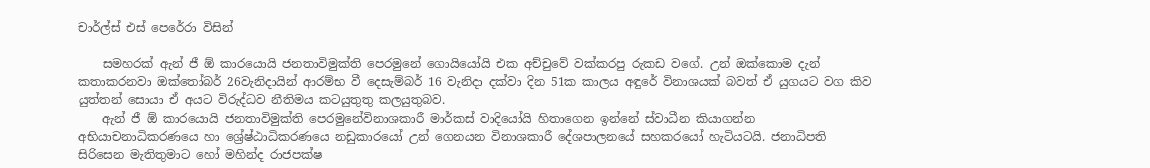චාර්ල්ස් එස් පෙරේරා විසින්

    සමහරක් ඇන් ජී ඕ කාරයොයි ජනතාවිමුක්ති පෙරමුනේ ගොයියෝයි එක අච්චුවේ වක්කරපු රුකඩ වගේ. උන් ඔක්කොම දැන් කතාකරනවා ඔක්තෝබර් 26වැනිදායින් ආරම්භ වී දෙසැම්බර් 16 වැනිදා දක්වා දින 51ක කාලය අඳුරේ විනාශයක් බවත් ඒ යුගයට වග කිව යුත්තන් සොයා ඒ අයට විරුද්ධව නීතිමය කටයුතුතු කලයුතුබව.
    ඇන් ජී ඕ කාරයොයි ජනතාවිමුක්ති පෙරමුනේවිනාශකාරී මාර්කස් වාදියෝයි හිතාගෙන ඉන්නේ ස්වාධීන කියාගන්න අභියාචනාධිකරණයෙ හා ශ්‍රේෂ්ඨාධිකරණයෙ නඩුකාරයෝ උන් ගෙනයන විනාශකාරී දේශපාලනයේ සහකරයෝ හැටියටයි. ජනාධිපති සිරිසෙන මැතිතුමාට හෝ මහින්ද රාජපක්ෂ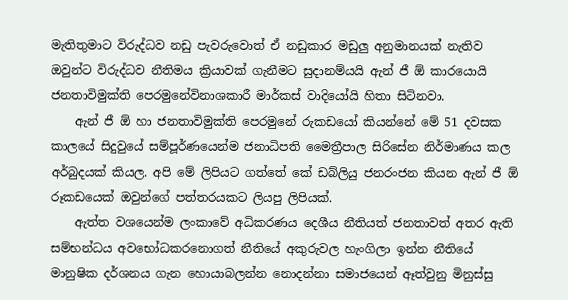මැතිතුමාට විරුද්ධව නඩු පැවරුවොත් ඒ නඩුකාර මඩුලු අනුමානයක් නැතිව ඔවුන්ට විරුද්ධව නීතිමය ක්‍රියාවක් ගැනීමට සුදානම්යයි ඇන් ජී ඕ කාරයොයි ජනතාවිමුක්ති පෙරමුනේවිනාශකාරී මාර්කස් වාදියෝයි හිතා සිටිනවා.
    ඇන් ජී ඕ හා ජනතාවිමුක්ති පෙරමුනේ රුකඩයෝ කියන්නේ මේ 51 දවසක කාලයේ සිදුවුයේ සම්පූර්ණයෙන්ම ජනාධිපති මෛත්‍රීපාල සිරිසේන නිර්මාණය කල අර්බුදයක් කියල. අපි මේ ලිපියට ගත්තේ කේ ඩබ්ලියු ජනරංජන කියන ඇන් ජී ඕ රූකඩයෙක් ඔවුන්ගේ පත්තරයකට ලියපු ලිපියක්.
    ඇත්ත වශයෙන්ම ලංකාවේ අධිකරණය දෙශීය නීතියත් ජනතාවත් අතර ඇති සම්භන්ධය අවභෝධකරනොගත් නීතියේ අකුරුවල හැංගිලා ඉන්න නීතියේ මානුෂික දර්ශනය ගැන හොයාබලන්න නොදන්නා සමාජයෙන් ඈත්වුනු මිනුස්සු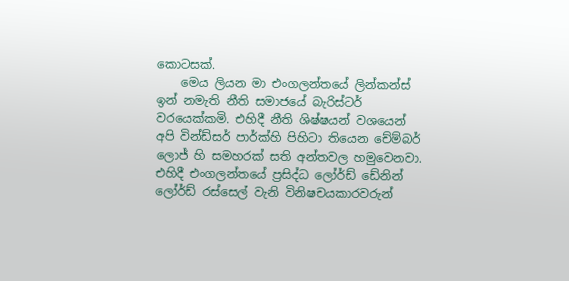කොටසක්.
    මෙය ලියන මා එංගලන්තයේ ලින්කන්ස් ඉන් නමැති නීති සමාජයේ බැරිස්ටර් වරයෙක්කමි. එහිදී නීති ශිෂ්ෂයන් වශයෙන් අපි වින්ඩ්සර් පාර්ක්හි පිහිටා තියෙන චේම්බර් ලොජ් හි සමහරක් සති අන්තවල හමුවෙනවා. එහිදී එංගලන්තයේ ප්‍රසිද්ධ ලෝර්ඩ් ඩේනින් ලෝර්ඩ් රස්සෙල් වැනි විනිෂචයකාරවරුන්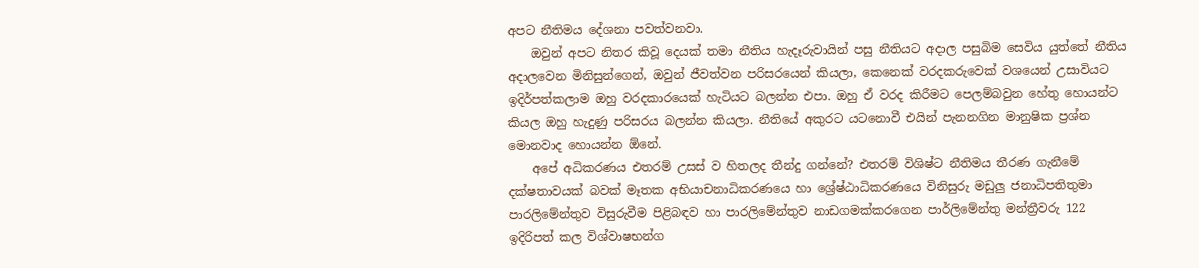අපට නීතිමය දේශනා පවත්වනවා.
    ඔවුන් අපට නිතර කිවූ දෙයක් තමා නීතිය හැදෑරුවායින් පසු නීතියට අදාල පසුබිම සෙවිය යුත්තේ නීතිය අදාලවෙන මිනිසුන්ගෙන්, ඔවුන් ජීවත්වන පරිසරයෙන් කියලා, කෙනෙක් වරදකරුවෙක් වශයෙන් උසාවියට ඉදිර්පත්කලාම ඔහු වරදකාරයෙක් හැටියට බලන්න එපා. ඔහු ඒ වරද කිරීමට පෙලම්බවුන හේතු හොයන්ට කියල ඔහු හැදුණු පරිසරය බලන්න කියලා. නීතියේ අකුරට යටනොවී එයින් පැනනගින මානුෂික ප්‍රශ්න මොනවාද හොයන්න ඕනේ.
    අපේ අධිකරණය එතරම් උසස් ව හිතලද තීන්දු ගන්නේ? එතරම් විශිෂ්ට නීතිමය තීරණ ගැනීමේ දක්ෂතාවයක් බවක් මෑතක අභියාචනාධිකරණයෙ හා ශ්‍රේෂ්ඨාධිකරණයෙ විනිසුරු මඩුලු ජනාධිපතිතුමා පාරලිමේන්තුව විසුරුවීම පිළිබඳව හා පාරලිමේන්තුව නාඩගමක්කරගෙන පාර්ලිමේන්තු මන්ත්‍රීවරු 122 ඉදිරිපත් කල විශ්වාෂභන්ග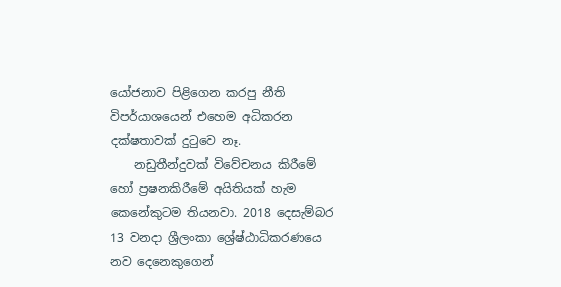යෝජනාව පිළිගෙන කරපු නීති විපර්යාශයෙන් එහෙම අධිකරන දක්ෂතාවක් දුටුවෙ නෑ.
    නඩුතීන්දුවක් විවේචනය කිරීමේ හෝ ප්‍රෂනකිරීමේ අයිතියක් හැම කෙනේකුටම තියනවා. 2018 දෙසැම්බර 13 වනදා ශ්‍රීලංකා ශ්‍රේෂ්ඨාධිකරණයෙ නව දෙනෙකුගෙන්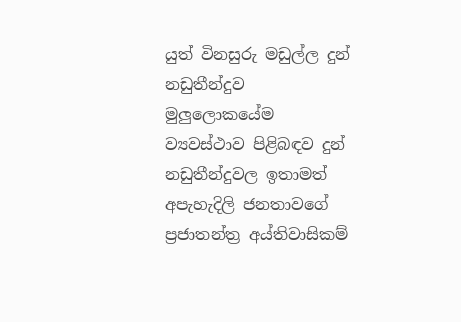යුත් විනසුරු මඩුල්ල දුන් නඩුතීන්දුව මුලුලොකයේම ව්‍යවස්ථාව පිළිබඳව දුන් නඩුතීන්දුවල ඉතාමත් අපැහැදිලි ජනතාවගේ ප්‍රජාතන්ත්‍ර අය්තිවාසිකම්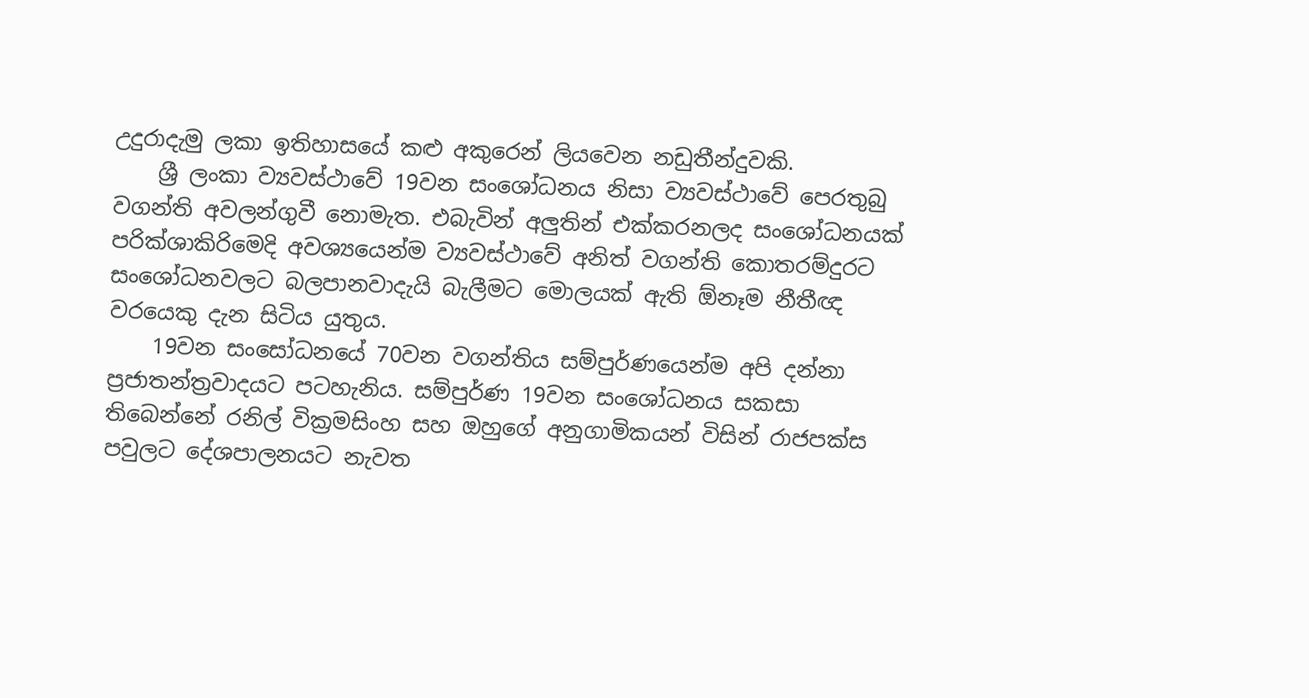උදුරාදැමු ලකා ඉතිහාසයේ කළු අකුරෙන් ලියවෙන නඩුතීන්දුවකි.
    ශ්‍රී ලංකා ව්‍යවස්ථාවේ 19වන සංශෝධනය නිසා ව්‍යවස්ථාවේ පෙරතුබු වගන්ති අවලන්ගුවී නොමැත. එබැවින් අලුතින් එක්කරනලද සංශෝධනයක් පරික්ශාකිරිමෙදි අවශ්‍යයෙන්ම ව්‍යවස්ථාවේ අනිත් වගන්ති කොතරම්දුරට සංශෝධනවලට බලපානවාදැයි බැලීමට මොලයක් ඇති ඕනෑම නීතීඥ වරයෙකු දැන සිටිය යුතුය.
    19වන සංසෝධනයේ 70වන වගන්තිය සම්පුර්ණයෙන්ම අපි දන්නා ප්‍රජාතන්ත්‍රවාදයට පටහැනිය. සම්පුර්ණ 19වන සංශෝධනය සකසා තිබෙන්නේ රනිල් වික්‍රමසිංහ සහ ඔහුගේ අනුගාමිකයන් විසින් රාජපක්ස පවුලට දේශපාලනයට නැවත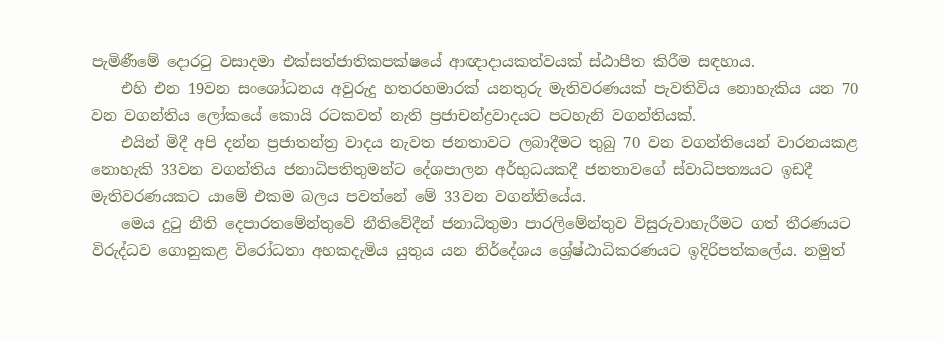පැමිණීමේ දොරටු වසාදමා එක්සත්ජාතිකපක්ෂයේ ආඥාදායකත්වයක් ස්ඨාපීත කිරීම සඳහාය.
    එහි එන 19වන සංශෝධනය අවුරුදු හතරහමාරක් යනතුරු මැතිවරණයක් පැවතිවිය නොහැකිය යන 70 වන වගන්තිය ලෝකයේ කොයි රටකවත් නැති ප්‍රජාචන්ද්‍රවාදයට පටහැනි වගන්තියක්.
    එයින් මිදී අපි දන්න ප්‍රජාතන්ත්‍ර වාදය නැවත ජනතාවට ලබාදීමට තුබු 70 වන වගන්තියෙන් වාරනයකළ නොහැකි 33වන වගන්තිය ජනාධිපතිතුමන්ට දේශපාලන අර්භුධයකදී ජනතාවගේ ස්වාධිපත්‍යයට ඉඩදී මැතිවරණයකට යාමේ එකම බලය පවත්නේ මේ 33වන වගන්තියේය.
    මෙය දුටු නීති දෙපාරතමේන්තුවේ නීතිවේදීන් ජනාධිතුමා පාරලිමේන්තුව විසුරුවාහැරීමට ගත් තීරණයට විරුද්ධව ගොනුකළ විරෝධතා අහකදැමිය යුතුය යන නිර්දේශය ශ්‍රේෂ්ඨාධිකරණයට ඉදිරිපත්කලේය. නමුත්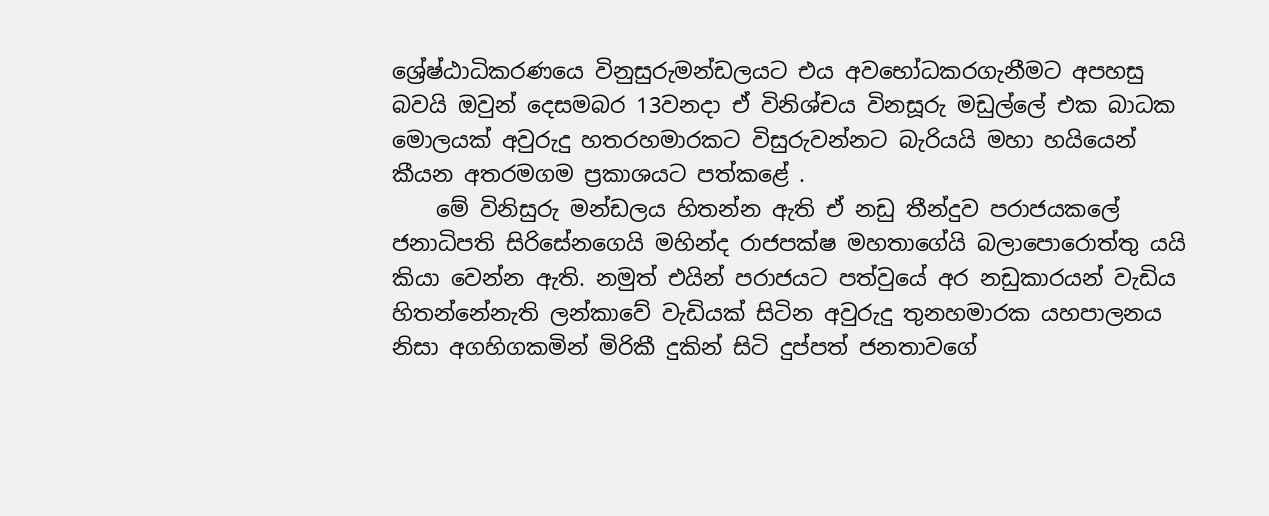ශ්‍රේෂ්ඨාධිකරණයෙ විනුසුරුමන්ඩලයට එය අවභෝධකරගැනීමට අපහසු බවයි ඔවුන් දෙසමබර 13වනදා ඒ විනිශ්චය විනසූරු මඩුල්ලේ එක බාධක මොලයක් අවුරුදු හතරහමාරකට විසුරුවන්නට බැරියයි මහා හයියෙන් කීයන අතරමගම ප්‍රකාශයට පත්කළේ .
    මේ විනිසුරු මන්ඩලය හිතන්න ඇති ඒ නඩු තීන්දුව පරාජයකලේ ජනාධිපති සිරිසේනගෙයි මහින්ද රාජපක්ෂ මහතාගේයි බලාපොරොත්තු යයි කියා වෙන්න ඇති. නමුත් එයින් පරාජයට පත්වුයේ අර නඩුකාරයන් වැඩිය හිතන්නේනැති ලන්කාවේ වැඩියක් සිටින අවුරුදු තුනහමාරක යහපාලනය නිසා අගහිගකමින් මිරිකී දුකින් සිටි දුප්පත් ජනතාවගේ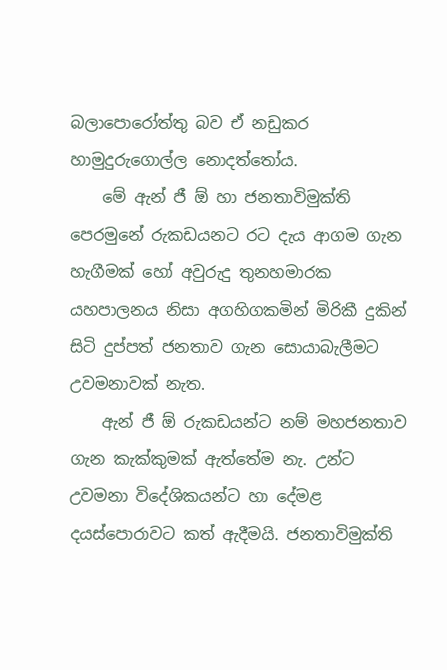බලාපොරෝත්තු බව ඒ නඩුකර හාමුදුරුගොල්ල නොදත්තෝය.
    මේ ඇන් ජී ඕ හා ජනතාවිමුක්ති පෙරමුනේ රුකඩයනට රට දැය ආගම ගැන හැගීමක් හෝ අවුරුදු තුනහමාරක යහපාලනය නිසා අගහිගකමින් මිරිකී දුකින් සිටි දුප්පත් ජනතාව ගැන සොයාබැලීමට උවමනාවක් නැත.
    ඇන් ජී ඕ රුකඩයන්ට නම් මහජනතාව ගැන කැක්කුමක් ඇත්තේම නැ. උන්ට උවමනා විදේශිකයන්ට හා දේමළ දයස්පොරාවට කත් ඇදීමයි. ජනතාවිමුක්ති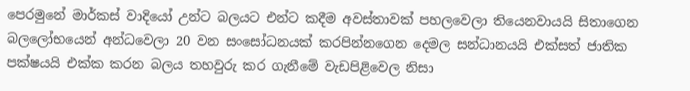පෙරමුනේ මාර්කස් වාදියෝ උන්ට බලයට එන්ට කදීම අවස්තාවක් පහලවෙලා තියෙනවායයි සිතාගෙන බලලෝභයෙන් අන්ධවෙලා 20 වන සංසෝධනයක් කරපින්නගෙන දෙමල සන්ධානයයි එක්සත් ජාතික පක්ෂයයි එක්ක කරන බලය තහවුරු කර ගැනීමේ වැඩපිළිවෙල නිසා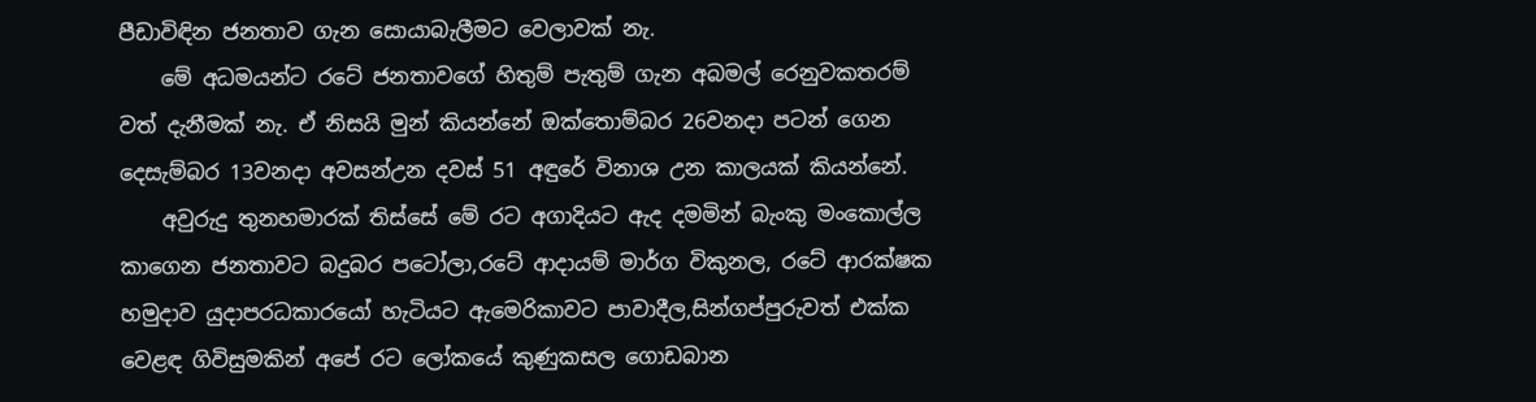පීඩාවිඳින ජනතාව ගැන සොයාබැලීමට වෙලාවක් නැ.
    මේ අධමයන්ට රටේ ජනතාවගේ හිතුම් පැතුම් ගැන අබමල් රෙනුවකතරම් වත් දැනීමක් නැ. ඒ නිසයි මුන් කියන්නේ ඔක්තොම්බර 26වනදා පටන් ගෙන දෙසැම්බර 13වනදා අවසන්උන දවස් 51 අඳුරේ විනාශ උන කාලයක් කියන්නේ.
    අවුරුදු තුනහමාරක් තිස්සේ මේ රට අගාදියට ඇද දමමින් බැංකු මංකොල්ල කාගෙන ජනතාවට බදුබර පටෝලා,රටේ ආදායම් මාර්ග විකුනල, රටේ ආරක්ෂක හමුදාව යුදාපරධකාරයෝ හැටියට ඇමෙරිකාවට පාවාදීල,සින්ගප්පුරුවත් එක්ක වෙළඳ ගිවිසුමකින් අපේ රට ලෝකයේ කුණුකසල ගොඩබාන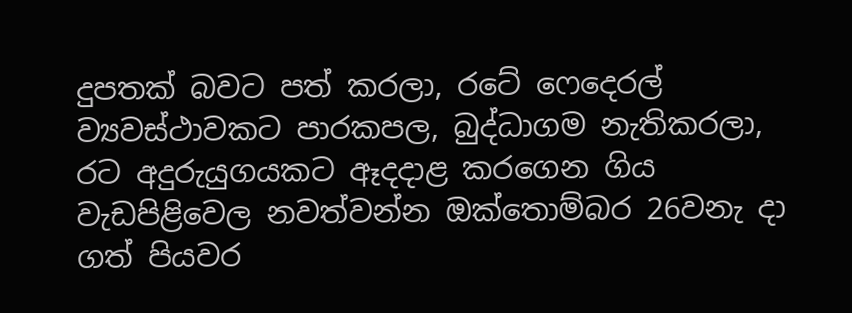දුපතක් බවට පත් කරලා, රටේ ෆෙදෙරල් ව්‍යවස්ථාවකට පාරකපල, බුද්ධාගම නැතිකරලා, රට අදුරුයුගයකට ඈදදාළ කරගෙන ගිය වැඩපිළිවෙල නවත්වන්න ඔක්තොම්බර 26වනැ දා ගත් පියවර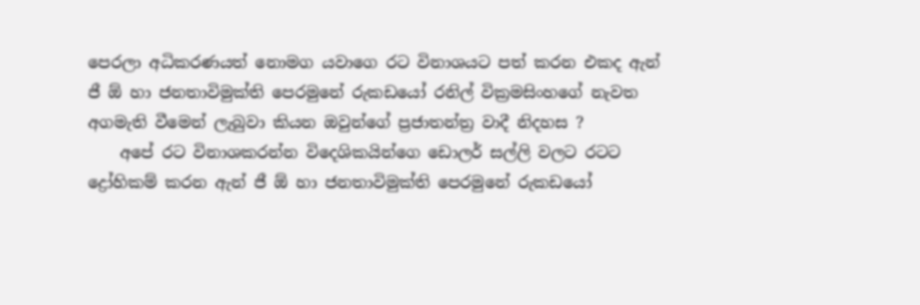පෙරලා අධිකරණයත් නොමග යවාගෙ රට විනාශයට පත් කරන එකද ඇන් ජී ඕ හා ජනතාවිමුක්ති පෙරමුනේ රුකඩයෝ රනිල් වික්‍රමසිංහගේ නැවත අගමැති වීමෙන් ලැබුවා කියන ඔවුන්ගේ ප්‍රජාතන්ත්‍ර වාදී නිදහස ?
    අපේ රට විනාශකරන්න විදෙශිකයින්ගෙ ඩොලර් සල්ලි වලට රටට ද්‍රෝහිකම් කරන ඇන් ජී ඕ හා ජනතාවිමුක්ති පෙරමුනේ රුකඩයෝ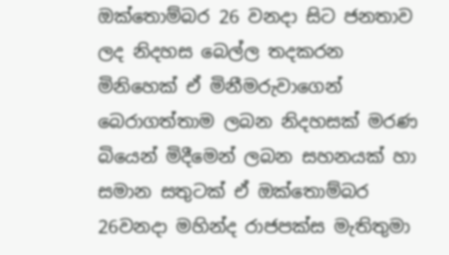ඔක්තොම්බර 26 වනදා සිට ජනතාව ලද නිදහස බෙල්ල තදකරන මිනිහෙක් ඒ මිනීමරුවාගෙන් බෙරාගත්තාම ලබන නිදහසක් මරණ බියෙන් මිදීමෙන් ලබන සහනයක් හා සමාන සතුටක් ඒ ඔක්තොම්බර 26වනදා මහින්ද රාජපක්ස මැතිතුමා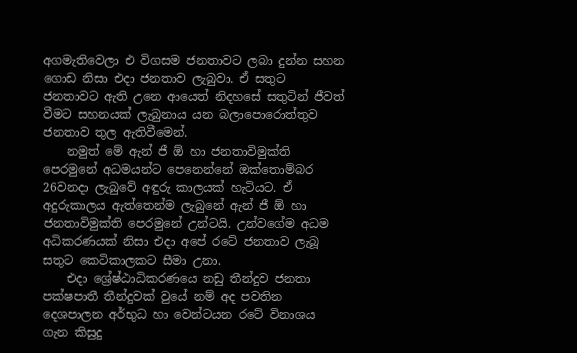අගමැතිවෙලා එ විගසම ජනතාවට ලබා දුන්න සහන ගොඩ නිසා එදා ජනතාව ලැබුවා. ඒ සතුට ජනතාවට ඇති උනෙ ආයෙත් නිදහසේ සතුටින් ජීවත් වීමට සහනයක් ලැබුනාය යන බලාපොරොත්තුව ජනතාව තුල ඇතිවීමෙන්.
    නමුත් මේ ඇන් ජී ඕ හා ජනතාවිමුක්ති පෙරමුනේ අධමයන්ට පෙනෙන්නේ ඔක්තොම්බර 26වනදා ලැබුවේ අඳුරු කාලයක් හැටියට. ඒ අදුරුකාලය ඇත්තෙන්ම ලැබුනේ ඇන් ජී ඕ හා ජනතාවිමුක්ති පෙරමුනේ උන්ටයි. උන්වගේම අධම අධිකරණයක් නිසා එදා අපේ රටේ ජනතාව ලැබූ සතුට කෙටිකාලකට සීමා උනා.
    එදා ශ්‍රේෂ්ඨාධිකරණයෙ නඩු තීන්දුව ජනතා පක්ෂපාතී තීන්දුවක් වුයේ නම් අද පවතින දෙශපාලන අර්භුධ හා වෙන්ටයන රටේ විනාශය ගැන කිසුදු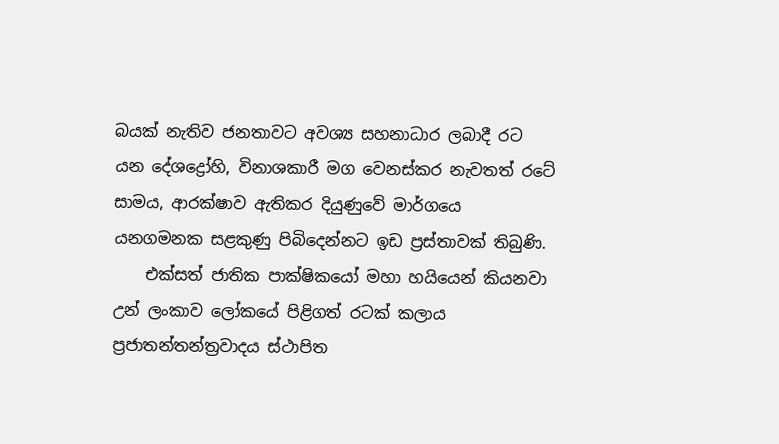බයක් නැතිව ජනතාවට අවශ්‍ය සහනාධාර ලබාදී රට යන දේශද්‍රෝහි, විනාශකාරී මග වෙනස්කර නැවතත් රටේ සාමය, ආරක්ෂාව ඇතිකර දියුණුවේ මාර්ගයෙ යනගමනක සළකුණු පිබිදෙන්නට ඉඩ ප්‍රස්තාවක් තිබුණි.
    එක්සත් ජාතික පාක්ෂිකයෝ මහා හයියෙන් කියනවා උන් ලංකාව ලෝකයේ පිළිගත් රටක් කලාය ප්‍රජාතන්තන්ත්‍රවාදය ස්ථාපිත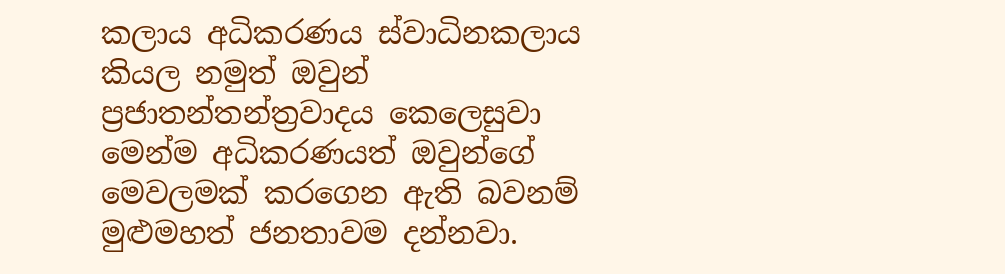කලාය අධිකරණය ස්වාධිනකලාය කියල නමුත් ඔවුන් ප්‍රජාතන්තන්ත්‍රවාදය කෙලෙසුවා මෙන්ම අධිකරණයත් ඔවුන්ගේ මෙවලමක් කරගෙන ඇති බවනම් මුළුමහත් ජනතාවම දන්නවා.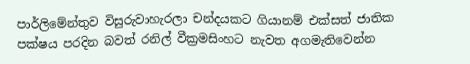පාර්ලිමේන්තුව විසුරුවාහැරලා චන්දයකට ගියානම් එක්සත් ජාතික පක්ෂය පරදින බවත් රනිල් වීක්‍රමසිංහට නැවත අගමැතිවෙන්න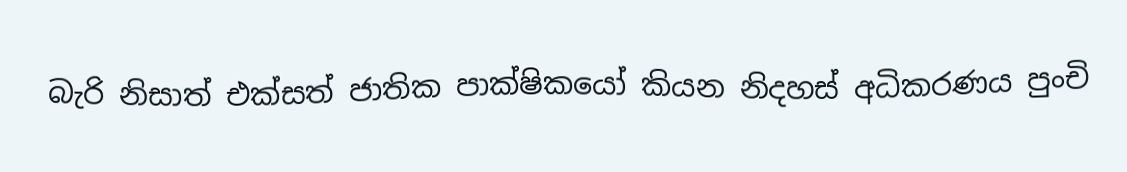බැරි නිසාත් එක්සත් ජාතික පාක්ෂිකයෝ කියන නිදහස් අධිකරණය පුංචි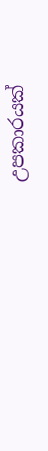උපකාරයක්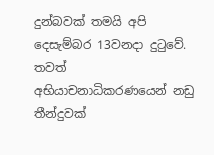දුන්බවක් තමයි අපි දෙසැම්බර 13වනදා දුටුවේ. තවත් අභියාචනාධිකරණයෙන් නඩු තීන්දුවක්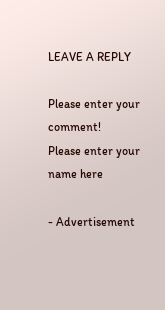LEAVE A REPLY

Please enter your comment!
Please enter your name here

- Advertisement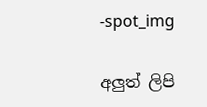-spot_img

අලුත් ලිපි